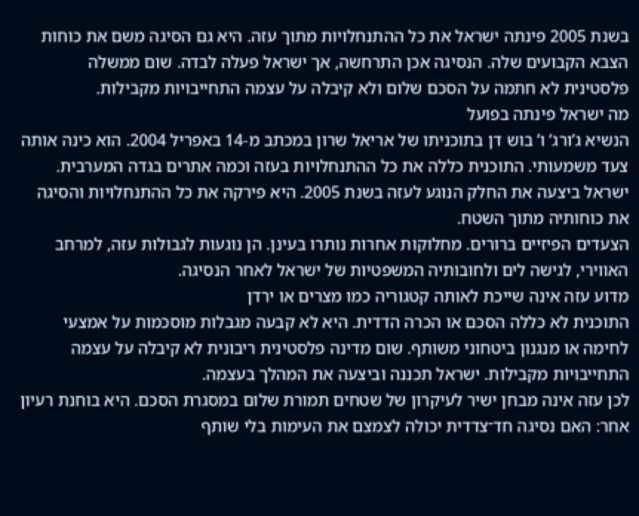בשנת 2005 פינתה ישראל את כל ההתנחלויות מתוך עזה. היא גם הסיגה משם את כוחות הצבא הקבועים שלה. הנסיגה אכן התרחשה, אך ישראל פעלה לבדה. שום ממשלה פלסטינית לא חתמה על הסכם שלום ולא קיבלה על עצמה התחייבויות מקבילות.
מה ישראל פינתה בפועל
הנשיא ג’ורג’ ו’ בוש דן בתוכניתו של אריאל שרון במכתב מ-14 באפריל 2004. הוא כינה אותה צעד משמעותי. התוכנית כללה את כל ההתנחלויות בעזה וכמה אתרים בגדה המערבית. ישראל ביצעה את החלק הנוגע לעזה בשנת 2005. היא פירקה את כל ההתנחלויות והסיגה את כוחותיה מתוך השטח.
הצעדים הפיזיים ברורים. מחלוקות אחרות נותרו בעינן. הן נוגעות לגבולות עזה, למרחב האווירי, לגישה לים ולחובותיה המשפטיות של ישראל לאחר הנסיגה.
מדוע עזה אינה שייכת לאותה קטגוריה כמו מצרים או ירדן
התוכנית לא כללה הסכם או הכרה הדדית. היא לא קבעה מגבלות מוסכמות על אמצעי לחימה או מנגנון ביטחוני משותף. שום מדינה פלסטינית ריבונית לא קיבלה על עצמה התחייבויות מקבילות. ישראל תכננה וביצעה את המהלך בעצמה.
לכן עזה אינה מבחן ישיר לעיקרון של שטחים תמורת שלום במסגרת הסכם. היא בוחנת רעיון אחר: האם נסיגה חד־צדדית יכולה לצמצם את העימות בלי שותף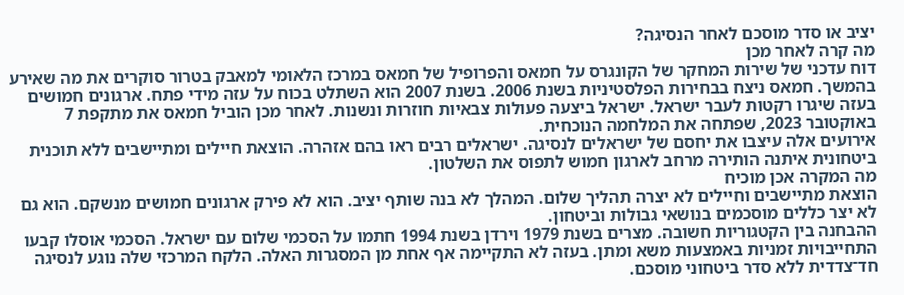יציב או סדר מוסכם לאחר הנסיגה?
מה קרה לאחר מכן
דוח עדכני של שירות המחקר של הקונגרס על חמאס והפרופיל של חמאס במרכז הלאומי למאבק בטרור סוקרים את מה שאירע בהמשך. חמאס ניצח בבחירות הפלסטיניות בשנת 2006. בשנת 2007 הוא השתלט בכוח על עזה מידי פתח. ארגונים חמושים בעזה שיגרו רקטות לעבר ישראל. ישראל ביצעה פעולות צבאיות חוזרות ונשנות. לאחר מכן הוביל חמאס את מתקפת 7 באוקטובר 2023, שפתחה את המלחמה הנוכחית.
אירועים אלה עיצבו את יחסם של ישראלים לנסיגה. ישראלים רבים ראו בהם אזהרה. הוצאת חיילים ומתיישבים ללא תוכנית ביטחונית איתנה הותירה מרחב לארגון חמוש לתפוס את השלטון.
מה המקרה אכן מוכיח
הוצאת מתיישבים וחיילים לא יצרה תהליך שלום. המהלך לא בנה שותף יציב. הוא לא פירק ארגונים חמושים מנשקם. הוא גם לא יצר כללים מוסכמים בנושאי גבולות וביטחון.
ההבחנה בין הקטגוריות חשובה. מצרים בשנת 1979 וירדן בשנת 1994 חתמו על הסכמי שלום עם ישראל. הסכמי אוסלו קבעו התחייבויות זמניות באמצעות משא ומתן. בעזה לא התקיימה אף אחת מן המסגרות האלה. הלקח המרכזי שלה נוגע לנסיגה חד־צדדית ללא סדר ביטחוני מוסכם.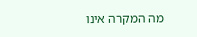מה המקרה אינו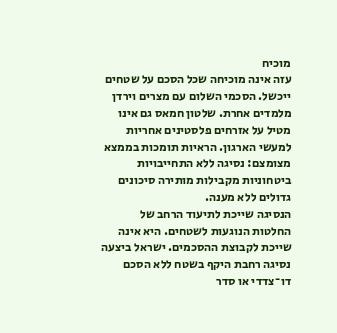מוכיח
עזה אינה מוכיחה שכל הסכם על שטחים ייכשל. הסכמי השלום עם מצרים וירדן מלמדים אחרת. שלטון חמאס גם אינו מטיל על אזרחים פלסטינים אחריות למעשי הארגון. הראיות תומכות בממצא מצומצם: נסיגה ללא התחייבויות ביטחוניות מקבילות מותירה סיכונים גדולים ללא מענה.
הנסיגה שייכת לתיעוד הרחב של החלטות הנוגעות לשטחים. היא אינה שייכת לקבוצת ההסכמים. ישראל ביצעה נסיגה רחבת היקף בשטח ללא הסכם דו־צדדי או סדר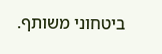ביטחוני משותף.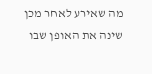מה שאירע לאחר מכן שינה את האופן שבו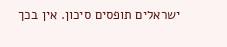ישראלים תופסים סיכון. אין בכך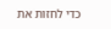כדי לחזות את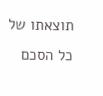תוצאתו של כל הסכם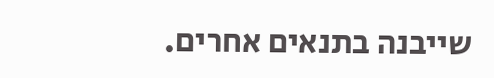שייבנה בתנאים אחרים.